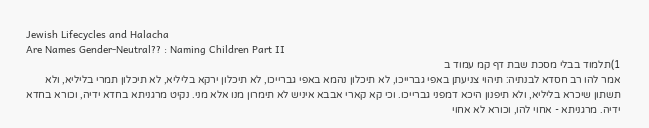Jewish Lifecycles and Halacha
Are Names Gender-Neutral?? : Naming Children Part II
1)תלמוד בבלי מסכת שבת דף קמ עמוד ב
אמר להו רב חסדא לבנתיה: תיהוי צניעתן באפי גברייכו, לא תיכלון נהמא באפי גברייכו, לא תיכלון ירקא בליליא, לא תיכלון תמרי בליליא, ולא תשתון שיכרא בליליא, ולא תיפנון היכא דמפני גברייכו. וכי קא קארי אבבא איניש לא תימרון מנו אלא מני. נקיט מרגניתא בחדא ידיה, וכורא בחדא ידיה. מרגניתא - אחוי להו, וכורא לא אחוי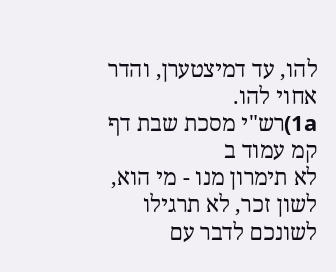להו, עד דמיצטערן, והדר אחוי להו.
1a)רש"י מסכת שבת דף קמ עמוד ב
לא תימרון מנו - מי הוא, לשון זכר, לא תרגילו לשונכם לדבר עם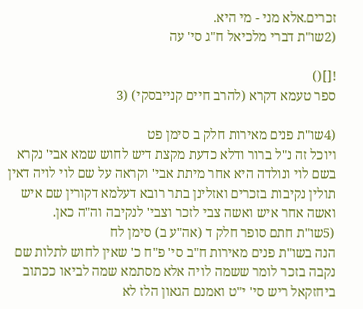זכרים.אלא מני - מי היא.
(2שו"ת דברי מלכיאל ח"ג סי' עה

![]()
ספר טעמא דקרא (להרב חיים קנייבסקי) (3

(4שו"ת פנים מאירות חלק ב סימן פט
ױוכל זה נ"ל ברור ודלא כדעת מקצת דיש לחוש שמא אבי' נקרא בשם לוי ונולדה היא אחר מיתת אבי' וקראה על שם לוי לויה דאין תולין נקיבות בזכרים ואזלינן בתר רובא דעלמא דקורין שם איש ואשה אחר איש ואשה צבי לזכר וצבי' לנקיבה וה"ה כאן.
(5שו"ת חתם סופר חלק ד (אה"ע ב) סימן לח
הנה בשו"ת פנים מאירות ח"ב סי' פ"ח כ' שאין לחוש לתלות שם נקבה בזכר לומר ששמה לויה אלא מסתמא שמה לביאו ככתוב ביחזקאל ריש סי' י"ט ואמנם הגאון הלז לא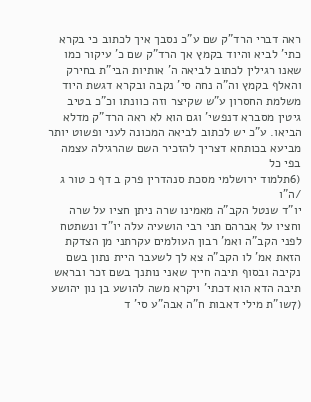ראה דברי הרד"ק שם ע"כ נסבך איך לכתוב כי בקרא כתי' לביא והיוד בקמץ אך הרד"ק שם כ' עיקור כמו שאנו רגילין לכתוב לביאה ה' אותיות הבי"ת בחירק והאלף בקמץ וה"ה נחה סי' נקבה ובקרא דגשת היוד משלמת החסרון ע"ש שקיצר וזה כוונתו וכ"כ בטיב גיטין מסברא דנפשי' וגם הוא לא ראה הרד"ק מדלא הביאו. ע"כ יש לכתוב לביאה המכונה לעני ופשוט יותר מביעא בכותחא דצריך להזכיר השם שהרגילה עצמה בפי כל
(6תלמוד ירושלמי מסכת סנהדרין פרק ב דף כ טור ג /ה"ו
יו"ד שנטל הקב"ה מאמינו שרה ניתן חציו על שרה וחציו על אברהם תני רבי הושעיה עלה יו"ד ונשתטח לפני הקב"ה ואמ' רבון העולמים עקרתני מן הצדקת הזאת אמ' לו הקב"ה צא לך לשעבר היית נתון בשם נקיבה ובסוף תיבה חייך שאני נותנך בשם זכר ובראש תיבה הדא הוא דכתי' ויקרא משה להושע בן נון יהושע
(7שו"ת מילי דאבות ח"ה אבה"ע סי' ד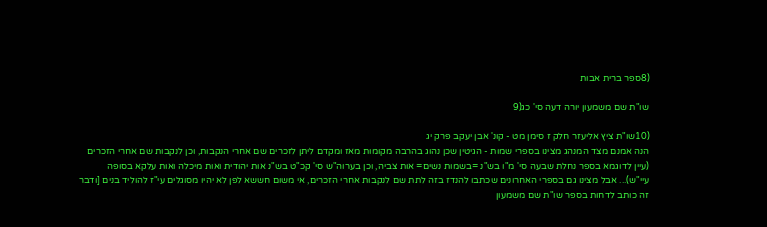(8ספר ברית אבות

שו"ת שם משמעון יורה דעה סי' כג(9

(10שו"ת ציץ אליעזר חלק ז סימן מט - קונ' אבן יעקב פרק יג
הנה אמנם מצד המנהג מצינו בספרי שמות - הגיטין שכן נהוג בהרבה מקומות מאז ומקדם ליתן לזכרים שם אחרי הנקבות, וכן לנקבות שם אחרי הזכרים (עיין לדוגמא בספר נחלת שבעה סי' מ"ו בש"נ =בשמות נשים= אות צביה, וכן בערוה"ש סי' קכ"ט בש"נ אות יהודית ואות מיכלה ואות עלקא בסופה עיי"ש)... אבל מצינו גם בספרי האחרונים שכתבו להנדז בזה לתת שם לנקבות אחרי הזכרים, אי משום חששא לפן לא יהיו מסוגלים עי"ז להוליד בנים [ודבר זה כותב לדחות בספר שו"ת שם משמעון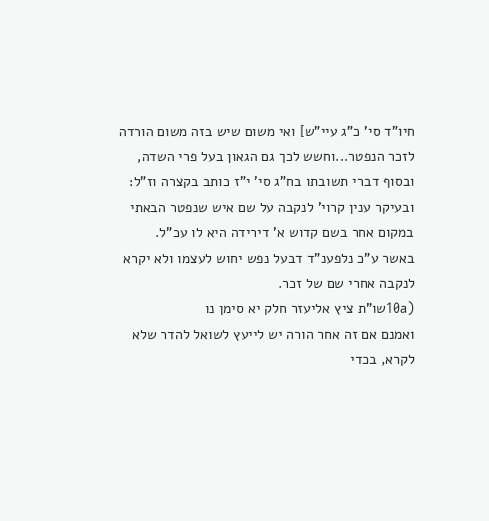חיו"ד סי' כ"ג עיי"ש] ואי משום שיש בזה משום הורדה לזכר הנפטר...וחשש לכך גם הגאון בעל פרי השדה, ובסוף דברי תשובתו בח"ג סי' י"ז כותב בקצרה וז"ל: ובעיקר ענין קרוי' לנקבה על שם איש שנפטר הבאתי במקום אחר בשם קדוש א' דירידה היא לו עכ"ל.
באשר ע"כ נלפענ"ד דבעל נפש יחוש לעצמו ולא יקרא לנקבה אחרי שם של זכר.
(10aשו"ת ציץ אליעזר חלק יא סימן נו
ואמנם אם זה אחר הורה יש לייעץ לשואל להדר שלא לקרא, בכדי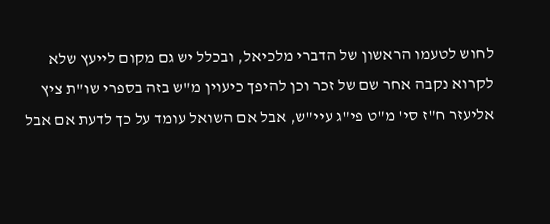לחוש לטעמו הראשון של הדברי מלכיאל, ובכלל יש גם מקום לייעץ שלא לקרוא נקבה אחר שם של זכר וכן להיפך כיעוין מ"ש בזה בספרי שו"ת ציץ אליעזר ח"ז סי' מ"ט פי"ג עיי"ש, אבל אם השואל עומד על כך לדעת אם אבל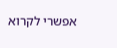אפשרי לקרוא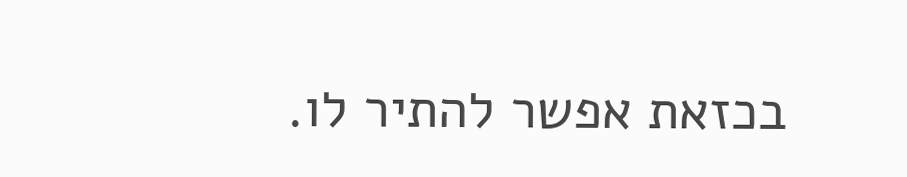בכזאת אפשר להתיר לו.